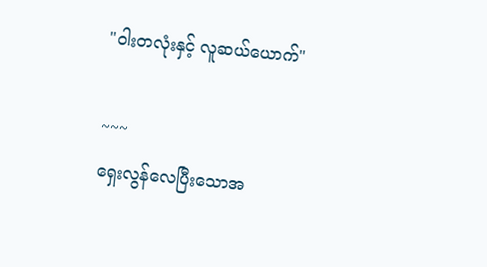"ဝါးတလုံးနှင့် လူဆယ်ယောက်"

~~~
ရှေးလွန်လေပြီးသောအ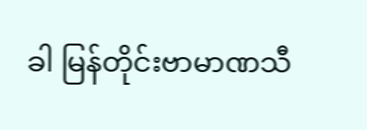ခါ မြန်တိုင်းဗာမာဏသီ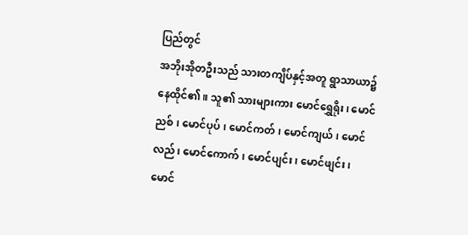ပြည်တွင်
အဘိုးအိုတဦးသည် သားတကျိပ်နှင့်အတူ ရွာသာယာ၌ နေထိုင်၏။ သူ၏ သားများကား မောင်ရွှေရိုး၊ မောင်ညစ်၊ မောင်ပုပ်၊ မောင်ကတ်၊ မောင်ကျယ်၊ မောင်လည်၊ မောင်ကောက်၊ မောင်ပျင်း၊ မောင်ဖျင်း၊ မောင်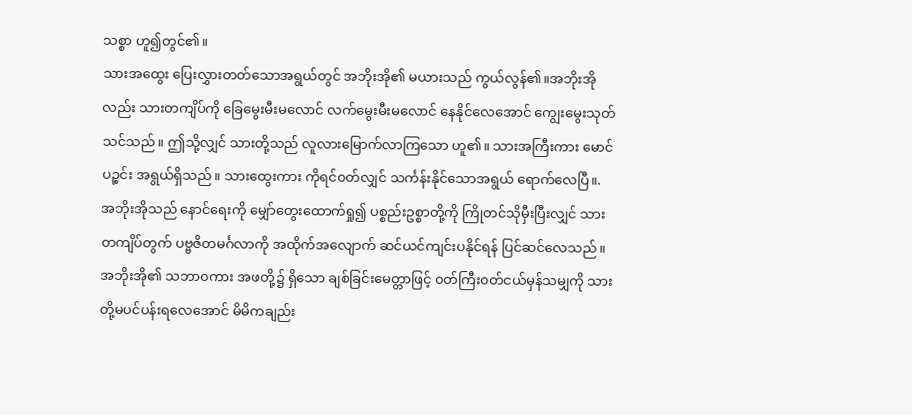သစ္စာ ဟူ၍တွင်၏။
သားအထွေး ပြေးလွှားတတ်သောအရွယ်တွင် အဘိုးအို၏ မယားသည် ကွယ်လွန်၏။အဘိုးအိုလည်း သားတကျိပ်ကို ခြေမွေးမီးမလောင် လက်မွေးမီးမလောင် နေနိုင်လေအောင် ကျွေးမွေးသုတ်သင်သည်။ ဤသို့လျှင် သားတို့သည် လူလားမြောက်လာကြသော ဟူ၏။ သားအကြီးကား မောင်ပဉ္စင်း အရွယ်ရှိသည်။ သားထွေးကား ကိုရင်၀တ်လျှင် သင်္ကန်းနိုင်သောအရွယ် ရောက်လေပြီ။.
အဘိုးအိုသည် နောင်ရေးကို မျှော်တွေးထောက်ရှု၍ ပစ္စည်းဥစ္စာတို့ကို ကြိုတင်သိုမှီးပြီးလျှင် သားတကျိပ်တွက် ပဗ္ဗဇိတမင်္ဂလာကို အထိုက်အလျောက် ဆင်ယင်ကျင်းပနိုင်ရန် ပြင်ဆင်လေသည်။ အဘိုးအို၏ သဘာ၀ကား အဖတို့၌ ရှိသော ချစ်ခြင်းမေတ္တာဖြင့် ၀တ်ကြီး၀တ်ငယ်မှန်သမျှကို သားတို့မပင်ပန်းရလေအောင် မိမိကချည်း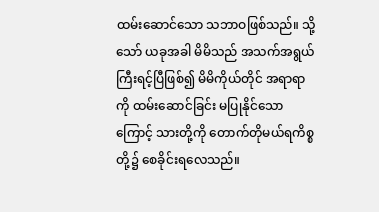ထမ်းဆောင်သော သဘာဝဖြစ်သည်။ သို့သော် ယခုအခါ မိမိသည် အသက်အရွယ် ကြီးရင့်ပြီဖြစ်၍ မိမိကိုယ်တိုင် အရာရာကို ထမ်းဆောင်ခြင်း မပြုနိုင်သောကြောင့် သားတို့ကို တောက်တိုမယ်ရကိစ္စတို့၌ စေခိုင်းရလေသည်။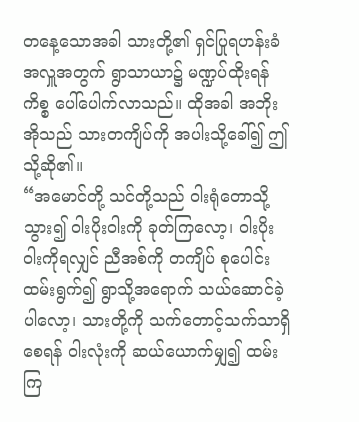တနေ့သောအခါ သားတို့၏ ရှင်ပြုရဟန်းခံအလှူအတွက် ရွာသာယာ၌ မဏ္ဍပ်ထိုးရန်ကိစ္စ ပေါ်ပေါက်လာသည်။ ထိုအခါ အဘိုးအိုသည် သားတကျိပ်ကို အပါးသို့ခေါ်၍ ဤသို့ဆို၏။
“အမောင်တို့ သင်တို့သည် ဝါးရုံတောသို့သွား၍ ဝါးပိုးဝါးကို ခုတ်ကြလော့၊ ဝါးပိုးဝါးကိုရလျှင် ညီအစ်ကို တကျိပ် စုပေါင်း ထမ်းရွက်၍ ရွာသို့အရောက် သယ်ဆောင်ခဲ့ပါလော့၊ သားတို့ကို သက်တောင့်သက်သာရှိစေရန် ဝါးလုံးကို ဆယ်ယောက်မျှ၍ ထမ်းကြ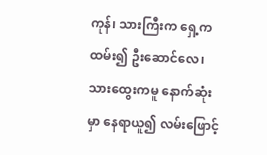ကုန်၊ သားကြီးက ရှေ့ကထမ်း၍ ဦးဆောင်လေ၊ သားထွေးကမူ နောက်ဆုံးမှာ နေရာယူ၍ လမ်းဖြောင့်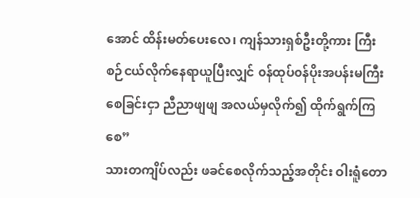အောင် ထိန်းမတ်ပေးလေ၊ ကျန်သားရှစ်ဦးတို့ကား ကြီးစဉ်ငယ်လိုက်နေရာယူပြီးလျှင် ၀န်ထုပ်၀န်ပိုးအပန်းမကြီး စေခြင်းငှာ ညီညာဖျဖျ အလယ်မှလိုက်၍ ထိုက်ရွက်ကြစေ”
သားတကျိပ်လည်း ဖခင်စေလိုက်သည့်အတိုင်း ဝါးရူံတော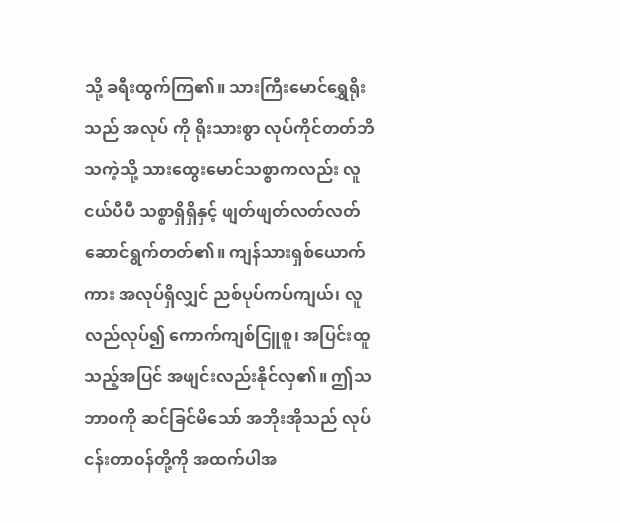သို့ ခရီးထွက်ကြ၏။ သားကြီးမောင်ရွှေရိုးသည် အလုပ် ကို ရိုးသားစွာ လုပ်ကိုင်တတ်ဘိသကဲ့သို့ သားထွေးမောင်သစ္စာကလည်း လူငယ်ပီပီ သစ္စာရှိရှိနှင့် ဖျတ်ဖျတ်လတ်လတ် ဆောင်ရွက်တတ်၏။ ကျန်သားရှစ်ယောက်ကား အလုပ်ရှိလျှင် ညစ်ပုပ်ကပ်ကျယ်၊ လူလည်လုပ်၍ ကောက်ကျစ်ငြူစူ၊ အပြင်းထူသည့်အပြင် အဖျင်းလည်းနိုင်လှ၏။ ဤသဘာ၀ကို ဆင်ခြင်မိသော် အဘိုးအိုသည် လုပ်ငန်းတာ၀န်တို့ကို အထက်ပါအ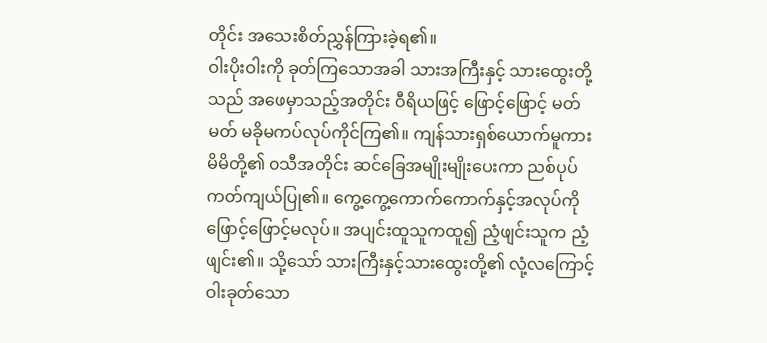တိုင်း အသေးစိတ်ညွှန်ကြားခဲ့ရ၏။
ဝါးပိုးဝါးကို ခုတ်ကြသောအခါ သားအကြီးနှင့် သားထွေးတို့သည် အဖေမှာသည့်အတိုင်း ဝီရိယဖြင့် ဖြောင့်ဖြောင့် မတ်မတ် မခိုမကပ်လုပ်ကိုင်ကြ၏။ ကျန်သားရှစ်ယောက်မူကား မိမိတို့၏ ၀သီအတိုင်း ဆင်ခြေအမျိုးမျိုးပေးကာ ညစ်ပုပ် ကတ်ကျယ်ပြု၏။ ကွေ့ကွေ့ကောက်ကောက်နှင့်အလုပ်ကို ဖြောင့်ဖြောင့်မလုပ်။ အပျင်းထူသူကထူ၍ ညံ့ဖျင်းသူက ညံ့ဖျင်း၏။ သို့သော် သားကြီးနှင့်သားထွေးတို့၏ လုံ့လကြောင့် ဝါးခုတ်သော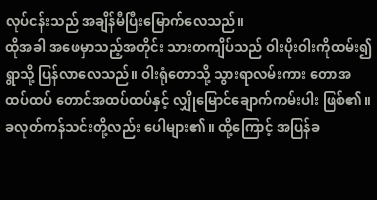လုပ်ငန်းသည် အချိန်မီပြီးမြောက်လေသည်။
ထိုအခါ အဖေမှာသည့်အတိုင်း သားတကျိပ်သည် ဝါးပိုးဝါးကိုထမ်း၍ ရွာသို့ ပြန်လာလေသည်။ ဝါးရုံတောသို့ သွားရာလမ်းကား တောအထပ်ထပ် တောင်အထပ်ထပ်နှင့် လျှိုမြောင်ချောက်ကမ်းပါး ဖြစ်၏။ ခလုတ်ကန်သင်းတို့လည်း ပေါများ၏။ ထို့ကြောင့် အပြန်ခ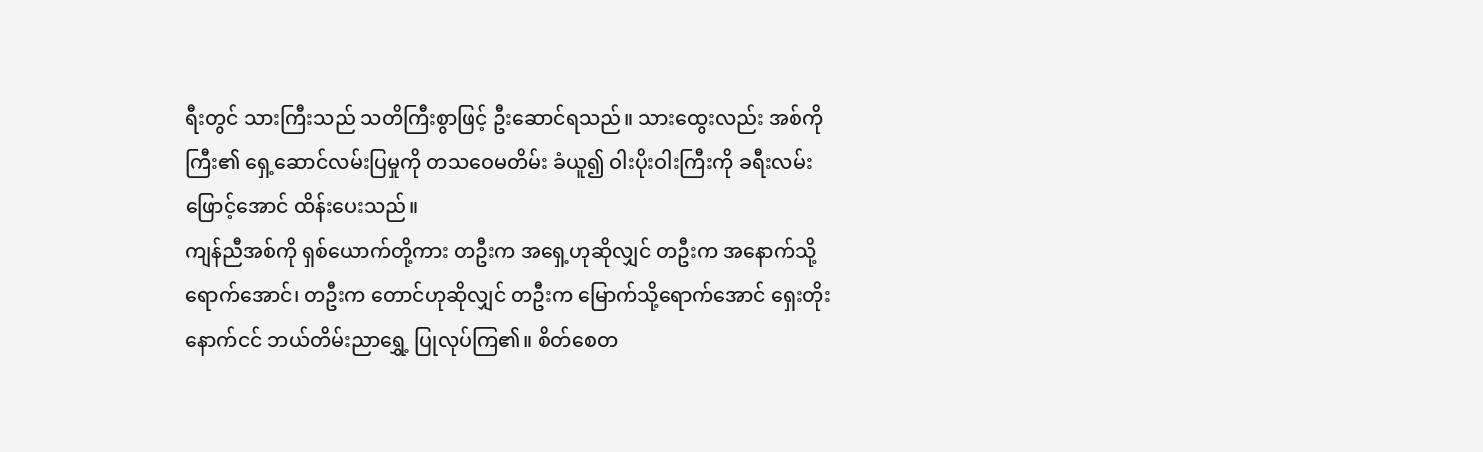ရီးတွင် သားကြီးသည် သတိကြီးစွာဖြင့် ဦးဆောင်ရသည်။ သားထွေးလည်း အစ်ကိုကြီး၏ ရှေ့ဆောင်လမ်းပြမှုကို တသဝေမတိမ်း ခံယူ၍ ဝါးပိုးဝါးကြီးကို ခရီးလမ်းဖြောင့်အောင် ထိန်းပေးသည်။
ကျန်ညီအစ်ကို ရှစ်ယောက်တို့ကား တဦးက အရှေ့ဟုဆိုလျှင် တဦးက အနောက်သို့ရောက်အောင်၊ တဦးက တောင်ဟုဆိုလျှင် တဦးက မြောက်သို့ရောက်အောင် ရှေးတိုးနောက်ငင် ဘယ်တိမ်းညာရွှေ့ ပြုလုပ်ကြ၏။ စိတ်စေတ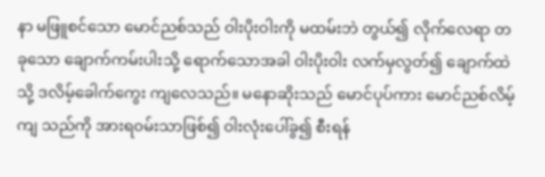နာ မဖြူစင်သော မောင်ညစ်သည် ဝါးပိုးဝါးကို မထမ်းဘဲ တွယ်၍ လိုက်လေရာ တခုသော ချောက်ကမ်းပါးသို့ ရောက်သောအခါ ဝါးပိုးဝါး လက်မှလွတ်၍ ချောက်ထဲသို့ ဒလိမ့်ခေါက်ကွေး ကျလေသည်။ မနောဆိုးသည် မောင်ပုပ်ကား မောင်ညစ်လိမ့်ကျ သည်ကို အားရ၀မ်းသာဖြစ်၍ ဝါးလုံးပေါ်ခွ၍ စီးရန်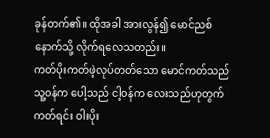ခုန်တက်၏။ ထိုအခါ အားလွန်၍ မောင်ညစ်နောက်သို့ လိုက်ရလေသတည်း။
ကတ်ပိုးကတ်ဖဲ့လုပ်တတ်သော မောင်ကတ်သည် သူ့၀န်က ပေါ့သည် ငါ့၀န်က လေးသည်ဟုတွက်ကတ်ရင်း ဝါးပိုး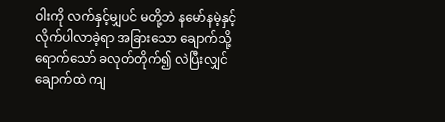ဝါးကို လက်နှင့်မျှပင် မတို့ဘဲ နမော်နမဲ့နှင့် လိုက်ပါလာခဲ့ရာ အခြားသော ချောက်သို့ရောက်သော် ခလုတ်တိုက်၍ လဲပြီးလျှင် ချောက်ထဲ ကျ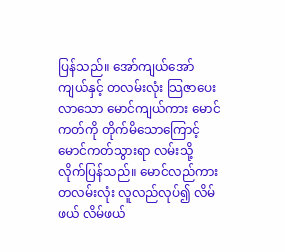ပြန်သည်။ အော်ကျယ်အော်ကျယ်နှင့် တလမ်းလုံး သြဇာပေး လာသော မောင်ကျယ်ကား မောင်ကတ်ကို တိုက်မိသောကြောင့် မောင်ကတ်သွားရာ လမ်းသို့ လိုက်ပြန်သည်။ မောင်လည်ကား တလမ်းလုံး လူလည်လုပ်၍ လိမ်ဖယ် လိမ်ဖယ်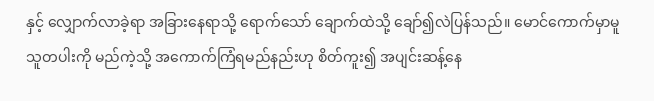နှင့် လျှောက်လာခဲ့ရာ အခြားနေရာသို့ ရောက်သော် ချောက်ထဲသို့ ချော်၍လဲပြန်သည်။ မောင်ကောက်မှာမူ သူတပါးကို မည်ကဲ့သို့ အကောက်ကြံရမည်နည်းဟု စိတ်ကူး၍ အပျင်းဆန့်နေ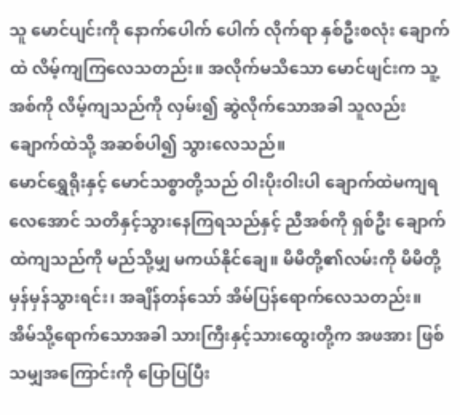သူ မောင်ပျင်းကို နောက်ပေါက် ပေါက် လိုက်ရာ နှစ်ဦးစလုံး ချောက်ထဲ လိမ့်ကျကြလေသတည်း။ အလိုက်မသိသော မောင်ဖျင်းက သူ့အစ်ကို လိမ့်ကျသည်ကို လှမ်း၍ ဆွဲလိုက်သောအခါ သူလည်း ချောက်ထဲသို့ အဆစ်ပါ၍ သွားလေသည်။
မောင်ရွှေရိုးနှင့် မောင်သစ္စာတို့သည် ဝါးပိုးဝါးပါ ချောက်ထဲမကျရလေအောင် သတိနှင့်သွားနေကြရသည်နှင့် ညီအစ်ကို ရှစ်ဦး ချောက်ထဲကျသည်ကို မည်သို့မျှ မကယ်နိုင်ချေ။ မိမိတို့၏လမ်းကို မိမိတို့မှန်မှန်သွားရင်း၊ အချိန်တန်သော် အိမ်ပြန်ရောက်လေသတည်း။
အိမ်သို့ရောက်သောအခါ သားကြီးနှင့်သားထွေးတို့က အဖအား ဖြစ်သမျှအကြောင်းကို ပြောပြပြီး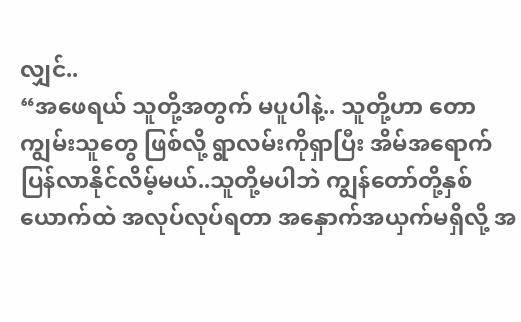လျှင်..
“အဖေရယ် သူတို့အတွက် မပူပါနဲ့.. သူတို့ဟာ တောကျွမ်းသူတွေ ဖြစ်လို့ ရွာလမ်းကိုရှာပြီး အိမ်အရောက် ပြန်လာနိုင်လိမ့်မယ်..သူတို့မပါဘဲ ကျွန်တော်တို့နှစ်ယောက်ထဲ အလုပ်လုပ်ရတာ အနှောက်အယှက်မရှိလို့ အ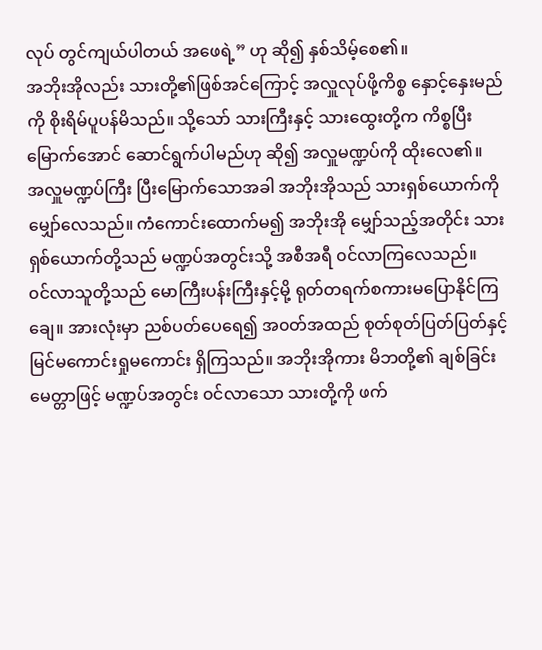လုပ် တွင်ကျယ်ပါတယ် အဖေရဲ့” ဟု ဆို၍ နှစ်သိမ့်စေ၏။
အဘိုးအိုလည်း သားတို့၏ဖြစ်အင်ကြောင့် အလှူလုပ်ဖို့ကိစ္စ နှောင့်နှေးမည်ကို စိုးရိမ်ပူပန်မိသည်။ သို့သော် သားကြီးနှင့် သားထွေးတို့က ကိစ္စပြီးမြောက်အောင် ဆောင်ရွက်ပါမည်ဟု ဆို၍ အလှူမဏ္ဍပ်ကို ထိုးလေ၏။
အလှူမဏ္ဍပ်ကြီး ပြီးမြောက်သောအခါ အဘိုးအိုသည် သားရှစ်ယောက်ကို မျှော်လေသည်။ ကံကောင်းထောက်မ၍ အဘိုးအို မျှော်သည့်အတိုင်း သားရှစ်ယောက်တို့သည် မဏ္ဍပ်အတွင်းသို့ အစီအရီ ၀င်လာကြလေသည်။
၀င်လာသူတို့သည် မောကြီးပန်းကြီးနှင့်မို့ ရုတ်တရက်စကားမပြောနိုင်ကြချေ။ အားလုံးမှာ ညစ်ပတ်ပေရေ၍ အ၀တ်အထည် စုတ်စုတ်ပြတ်ပြတ်နှင့် မြင်မကောင်းရှုမကောင်း ရှိကြသည်။ အဘိုးအိုကား မိဘတို့၏ ချစ်ခြင်းမေတ္တာဖြင့် မဏ္ဍပ်အတွင်း ၀င်လာသော သားတို့ကို ဖက်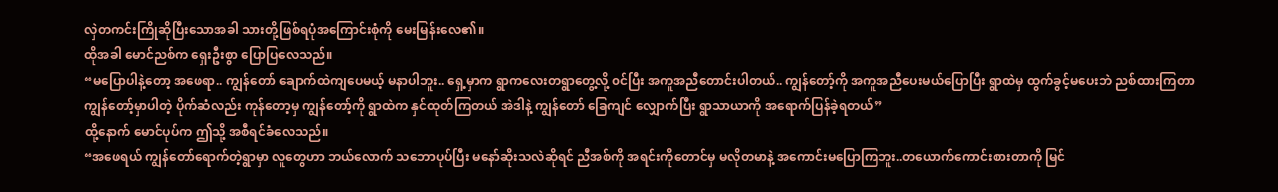လှဲတကင်းကြိုဆိုပြီးသောအခါ သားတို့ဖြစ်ရပုံအကြောင်းစုံကို မေးမြန်းလေ၏။
ထိုအခါ မောင်ညစ်က ရှေးဦးစွာ ပြောပြလေသည်။
“မပြောပါနဲ့တော့ အဖေရာ.. ကျွန်တော် ချောက်ထဲကျပေမယ့် မနာပါဘူး.. ရှေ့မှာက ရွာကလေးတရွာတွေ့လို့ ၀င်ပြီး အကူအညီတောင်းပါတယ်.. ကျွန်တော့်ကို အကူအညီပေးမယ်ပြောပြီး ရွာထဲမှ ထွက်ခွင့်မပေးဘဲ ညစ်ထားကြတာ ကျွန်တော့်မှာပါတဲ့ ပိုက်ဆံလည်း ကုန်တော့မှ ကျွန်တော့်ကို ရွာထဲက နှင်ထုတ်ကြတယ် အဲဒါနဲ့ ကျွန်တော် ခြေကျင် လျှောက်ပြီး ရွာသာယာကို အရောက်ပြန်ခဲ့ရတယ်”
ထို့နောက် မောင်ပုပ်က ဤသို့ အစီရင်ခံလေသည်။
“အဖေရယ် ကျွန်တော်ရောက်တဲ့ရွာမှာ လူတွေဟာ ဘယ်လောက် သဘောပုပ်ပြီး မနော်ဆိုးသလဲဆိုရင် ညီအစ်ကို အရင်းကိုတောင်မှ မလိုတမာနဲ့ အကောင်းမပြောကြဘူး..တယောက်ကောင်းစားတာကို မြင်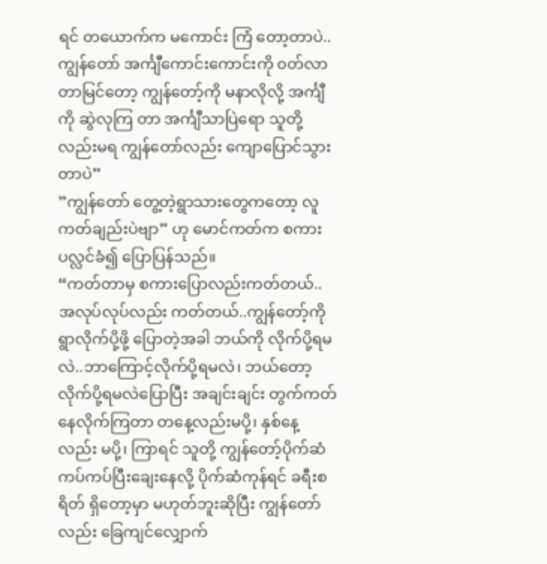ရင် တယောက်က မကောင်း ကြံ တော့တာပဲ.. ကျွန်တော် အင်္ကျီကောင်းကောင်းကို ၀တ်လာတာမြင်တော့ ကျွန်တော့်ကို မနာလိုလို့ အင်္ကျီကို ဆွဲလုကြ တာ အင်္ကျီသာပြဲရော သူတို့လည်းမရ ကျွန်တော်လည်း ကျောပြောင်သွားတာပဲ”
”ကျွန်တော် တွေ့တဲ့ရွာသားတွေကတော့ လူကတ်ချည်းပဲဗျာ” ဟု မောင်ကတ်က စကားပလ္လင်ခံ၍ ပြောပြန်သည်။
“ကတ်တာမှ စကားပြောလည်းကတ်တယ်..အလုပ်လုပ်လည်း ကတ်တယ်..ကျွန်တော့်ကို ရွာလိုက်ပို့ဖို့ ပြောတဲ့အခါ ဘယ်ကို လိုက်ပို့ရမလဲ..ဘာကြောင့်လိုက်ပို့ရမလဲ၊ ဘယ်တော့လိုက်ပို့ရမလဲပြောပြီး အချင်းချင်း တွက်ကတ်နေလိုက်ကြတာ တနေ့လည်းမပို့၊ နှစ်နေ့လည်း မပို့၊ ကြာရင် သူတို့ ကျွန်တော့်ပိုက်ဆံ ကပ်ကပ်ပြီးချေးနေလို့ ပိုက်ဆံကုန်ရင် ခရီးစရိတ် ရှိတော့မှာ မဟုတ်ဘူးဆိုပြီး ကျွန်တော်လည်း ခြေကျင်လျှောက်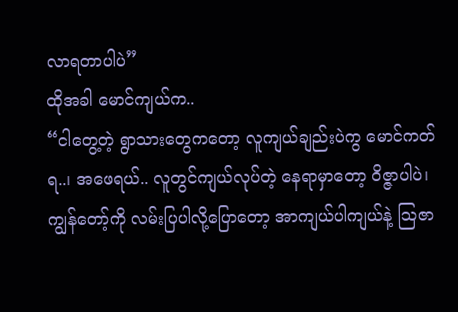လာရတာပါပဲ”
ထိုအခါ မောင်ကျယ်က..
“ငါတွေ့တဲ့ ရွာသားတွေကတော့ လူကျယ်ချည်းပဲကွ မောင်ကတ်ရ..၊ အဖေရယ်.. လူတွင်ကျယ်လုပ်တဲ့ နေရာမှာတော့ ဝိဇ္ဇာပါပဲ၊ ကျွန်တော့်ကို လမ်းပြပါလို့ပြောတော့ အာကျယ်ပါကျယ်နဲ့ သြဇာ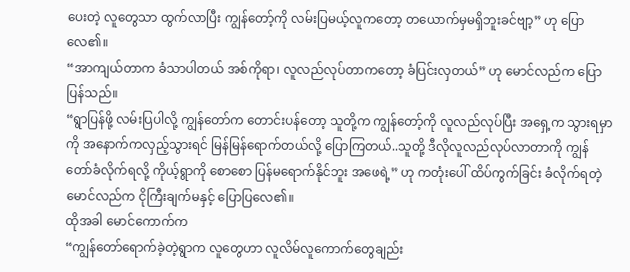ပေးတဲ့ လူတွေသာ ထွက်လာပြီး ကျွန်တော့်ကို လမ်းပြမယ့်လူကတော့ တယောက်မှမရှိဘူးခင်ဗျာ့” ဟု ပြောလေ၏။
“အာကျယ်တာက ခံသာပါတယ် အစ်ကိုရာ၊ လူလည်လုပ်တာကတော့ ခံပြင်းလှတယ်” ဟု မောင်လည်က ပြောပြန်သည်။
“ရွာပြန်ဖို့ လမ်းပြပါလို့ ကျွန်တော်က တောင်းပန်တော့ သူတို့က ကျွန်တော့်ကို လူလည်လုပ်ပြီး အရှေ့က သွားရမှာကို အနောက်ကလှည့်သွားရင် မြန်မြန်ရောက်တယ်လို့ ပြောကြတယ်..သူတို့ ဒီလိုလူလည်လုပ်လာတာကို ကျွန်တော်ခံလိုက်ရလို့ ကိုယ့်ရွာကို စောစော ပြန်မရောက်နိုင်ဘူး အဖေရဲ့” ဟု ကတုံးပေါ် ထိပ်ကွက်ခြင်း ခံလိုက်ရတဲ့ မောင်လည်က ငိုကြီးချက်မနှင့် ပြောပြလေ၏။
ထိုအခါ မောင်ကောက်က
“ကျွန်တော်ရောက်ခဲ့တဲ့ရွာက လူတွေဟာ လူလိမ်လူကောက်တွေချည်း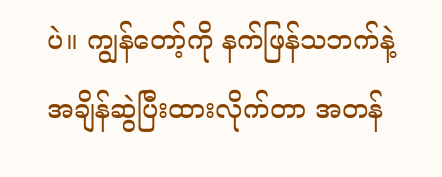ပဲ။ ကျွန်တော့်ကို နက်ဖြန်သဘက်နဲ့ အချိန်ဆွဲပြီးထားလိုက်တာ အတန်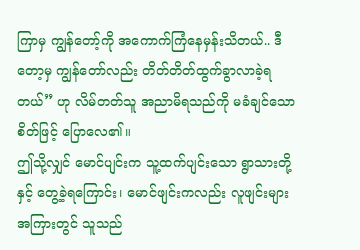ကြာမှ ကျွန်တော့်ကို အကောက်ကြံနေမှန်းသိတယ်.. ဒီတော့မှ ကျွန်တော်လည်း တိတ်တိတ်ထွက်ခွာလာခဲ့ရတယ်” ဟု လိမ်တတ်သူ အညာမိရသည်ကို မခံချင်သော စိတ်ဖြင့် ပြောလေ၏။
ဤသို့လျှင် မောင်ပျင်းက သူ့ထက်ပျင်းသော ရွာသားတို့နှင့် တွေ့ခဲ့ရကြောင်း၊ မောင်ဖျင်းကလည်း လူဖျင်းများ အကြားတွင် သူသည်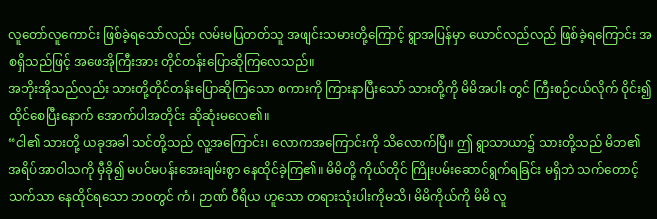လူတော်လူကောင်း ဖြစ်ခဲ့ရသော်လည်း လမ်းမပြတတ်သူ အဖျင်းသမားတို့ကြောင့် ရွာအပြန်မှာ ယောင်လည်လည် ဖြစ်ခဲ့ရကြောင်း အစရှိသည်ဖြင့် အဖေအိုကြီးအား တိုင်တန်းပြောဆိုကြလေသည်။
အဘိုးအိုသည်လည်း သားတို့တိုင်တန်းပြောဆိုကြသော စကားကို ကြားနာပြီးသော် သားတို့ကို မိမိအပါး တွင် ကြီးစဉ်ငယ်လိုက် ဝိုင်း၍ ထိုင်စေပြီးနောက် အောက်ပါအတိုင်း ဆိုဆုံးမလေ၏။
“ငါ၏ သားတို့ ယခုအခါ သင်တို့သည် လူ့အကြောင်း၊ လောကအကြောင်းကို သိလောက်ပြီ။ ဤ ရွာသာယာ၌ သားတို့သည် မိဘ၏ အရိပ်အာဝါသကို မှီခို၍ မပင်မပန်းအေးချမ်းစွာ နေထိုင်ခဲ့ကြ၏။ မိမိတို့ ကိုယ်တိုင် ကြိုးပမ်းဆောင်ရွက်ရခြင်း မရှိဘဲ သက်‌တောင့် သက်သာ နေထိုင်ရသော ဘ၀တွင် ကံ၊ ဉာဏ် ဝီရိယ ဟူသော တရားသုံးပါးကိုမသိ၊ မိမိကိုယ်ကို မိမိ လူ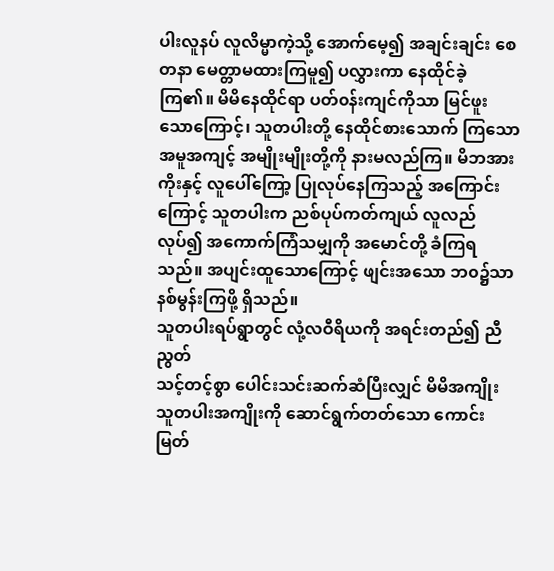ပါးလူနပ် လူလိမ္မာကဲ့သို့ အောက်မေ့၍ အချင်းချင်း စေတနာ မေတ္တာမထားကြမူ၍ ပလွှားကာ နေထိုင်ခဲ့ကြ၏။ မိမိနေထိုင်ရာ ပတ်၀န်းကျင်ကိုသာ မြင်ဖူးသောကြောင့်၊ သူတပါးတို့ နေထိုင်စားသောက် ကြသော အမူအကျင့် အမျိုးမျိုးတို့ကို နားမလည်ကြ။ မိဘအားကိုးနှင့် လူပေါ်ကြော့ ပြုလုပ်နေကြသည့် အကြောင်းကြောင့် သူတပါးက ညစ်ပုပ်ကတ်ကျယ် လူလည်လုပ်၍ အကောက်ကြံသမျှကို အမောင်တို့ ခံကြရသည်။ အပျင်းထူသောကြောင့် ဖျင်းအသော ဘ၀၌သာ နစ်မွန်းကြဖို့ ရှိသည်။
သူတပါးရပ်ရွာတွင် လုံ့လဝီရိယကို အရင်းတည်၍ ညီညွတ်
သင့်တင့်စွာ ပေါင်းသင်းဆက်ဆံပြီးလျှင် မိမိအကျိုး သူတပါးအကျိုးကို ဆောင်ရွက်တတ်သော ကောင်းမြတ်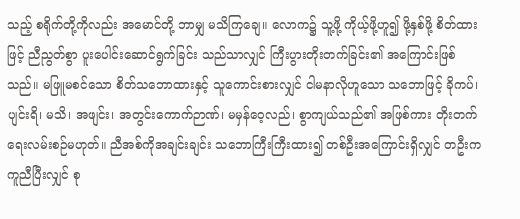သည့် စရိုက်တို့ကိုလည်း အမောင်တို့ ဘာမျှ မသိကြချေ။ လောက၌ သူ့ဖို့ ကိုယ့်ဖို့ဟူ၍ ဖို့နှစ်ဖို့ စိတ်ထားဖြင့် ညီညွတ်စွာ ပူးပေါင်းဆောင်ရွက်ခြင်း သည်သာလျှင် ကြီးပွားတိုးတက်ခြင်း၏ အကြောင်းဖြစ်သည်။ မဖြူမစင်သော စိတ်သဘောထားနှင့် သူကောင်းစားလျှင် ငါမနာလိုဟူသော သဘောဖြင့် ခိုကပ်၊ ပျင်းရိ၊ မသိ၊ အဖျင်း၊ အတွင်းကောက်ဉာဏ်၊ မမှန်ဝေ့လည်၊ စွာကျယ်သည်၏ အဖြစ်ကား တိုးတက်ရေးလမ်းစဉ်မဟုတ်။ ညီအစ်ကိုအချင်းချင်း သဘောကြီးကြီးထား၍ တစ်ဦးအကြောင်းရှိလျှင် တဦးက ကူညီပြီးလျှင် စု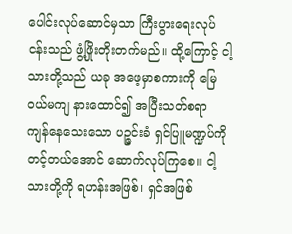ပေါင်းလုပ်ဆောင်မှသာ ကြီးပွားရေးလုပ်ငန်းသည် ဖွံ့ဖြိုးတိုးတက်မည်။ ထို့ကြောင့် ငါ့သားတို့သည် ယခု အဖေ့မှာစကားကို မြေ၀ယ်မကျ နားထောင်၍ အပြီးသတ်စရာ ကျန်နေသေးသော ပဉ္ဇင်းခံ ရှင်ပြူမဏ္ဍပ်ကို တင့်တယ်အောင် ဆောက်လုပ်ကြစေ။ ငါ့သားတို့ကို ရဟန်းအဖြစ်၊ ရှင်အဖြစ်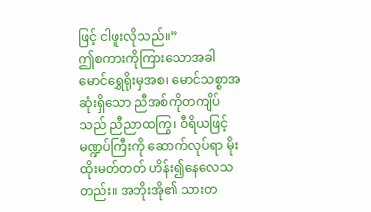ဖြင့် ငါဖူးလိုသည်။”
ဤစကားကိုကြားသောအခါ မောင်ရွှေရိုးမှအစ၊ မောင်သစ္စာအဆုံးရှိသော ညီအစ်ကိုတကျိပ်သည် ညီညာထကြွ၊ ဝီရိယဖြင့် မဏ္ဍပ်ကြီးကို ဆောက်လုပ်ရာ မိုးထိုးမတ်တတ် ဟိန်း၍နေလေသတည်း။ အဘိုးအို၏ သားတ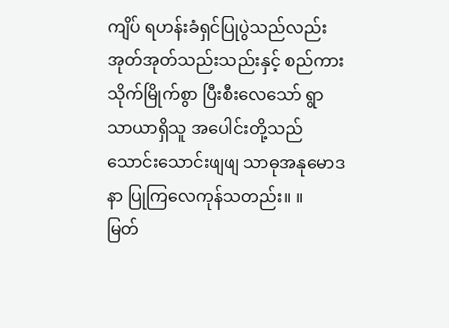ကျိပ် ရဟန်းခံရှင်ပြုပွဲသည်လည်း အုတ်အုတ်သည်းသည်းနှင့် စည်ကားသိုက်မြိုက်စွာ ပြီးစီးလေသော် ရွာသာယာရှိသူ အပေါင်းတို့သည် သောင်းသောင်းဖျဖျ သာဓုအနုမောဒနာ ပြုကြလေကုန်သတည်း။ ။
မြတ်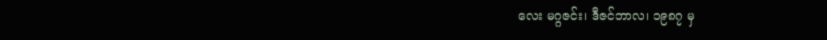လေး မဂ္ဂဇင်း၊ ဒီဇင်ဘာလ၊ ၁၉၈၇ မှ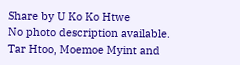Share by U Ko Ko Htwe
No photo description available.
Tar Htoo, Moemoe Myint and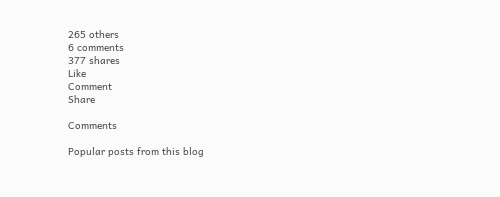265 others
6 comments
377 shares
Like
Comment
Share

Comments

Popular posts from this blog